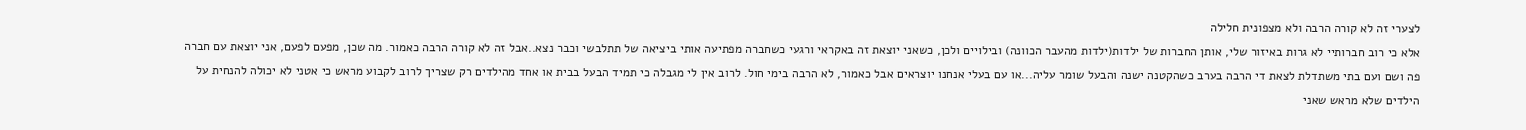לצערי זה לא קורה הרבה ולא מצפונית חלילה
אלא כי רוב חברותיי לא גרות באיזור שלי, אותן החברות של ילדות(ילדות מהעבר הכוונה) ובילויים ולכן, כשאני יוצאת זה באקראי ורגעי כשחברה מפתיעה אותי ביציאה של תתלבשי וכבר נצא..אבל זה לא קורה הרבה כאמור. מה שכן, מפעם לפעם, אני יוצאת עם חברה פה ושם ועם בתי משתדלת לצאת די הרבה בערב כשהקטנה ישנה והבעל שומר עליה...או עם בעלי אנחנו יוצראים אבל כאמור, לא הרבה בימי חול. לרוב אין לי מגבלה כי תמיד הבעל בבית או אחד מהילדים רק שצריך לרוב לקבוע מראש כי אטני לא יכולה להנחית על הילדים שלא מראש שאני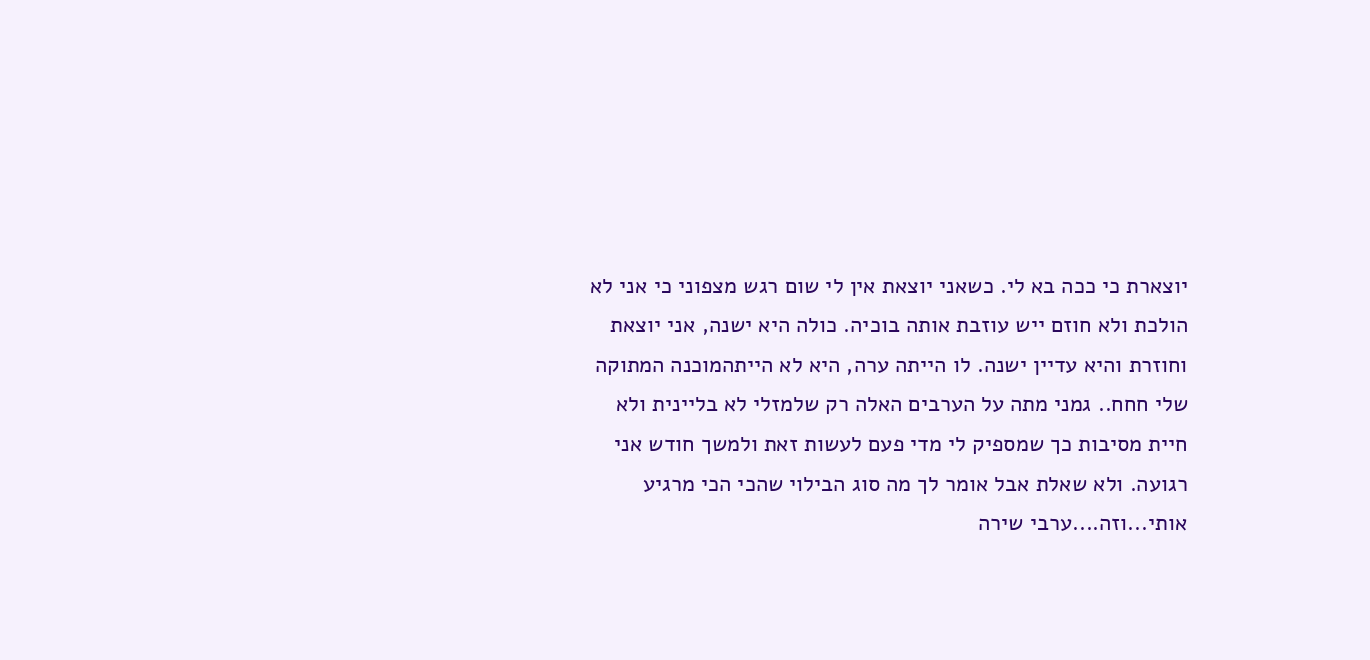יוצארת כי ככה בא לי. כשאני יוצאת אין לי שום רגש מצפוני כי אני לא הולכת ולא חוזם ייש עוזבת אותה בוכיה. כולה היא ישנה, אני יוצאת וחוזרת והיא עדיין ישנה. לו הייתה ערה, היא לא הייתהמוכנה המתוקה שלי חחח.. גמני מתה על הערבים האלה רק שלמזלי לא בליינית ולא חיית מסיבות כך שמספיק לי מדי פעם לעשות זאת ולמשך חודש אני רגועה. ולא שאלת אבל אומר לך מה סוג הבילוי שהכי הכי מרגיע אותי...וזה....ערבי שירה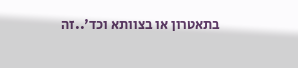בתאטרון או בצוותא וכד'..זה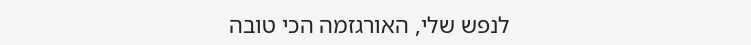לנפש שלי, האורגזמה הכי טובה